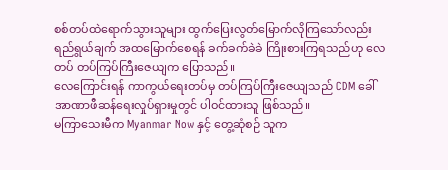စစ်တပ်ထဲရောက်သွားသူများ ထွက်ပြေးလွတ်မြောက်လိုကြသော်လည်း ရည်ရွယ်ချက် အထမြောက်စေရန် ခက်ခက်ခဲခဲ ကြိုးစားကြရသည်ဟု လေတပ် တပ်ကြပ်ကြီးဇေယျက ပြောသည်။
လေကြောင်းရန် ကာကွယ်ရေးတပ်မှ တပ်ကြပ်ကြီးဇေယျသည် CDM ခေါ် အာဏာဖီဆန်ရေးလှုပ်ရှားမှုတွင် ပါဝင်ထားသူ ဖြစ်သည်။
မကြာသေးမီက Myanmar Now နှင့် တွေ့ဆုံစဉ် သူက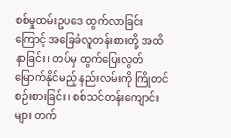စစ်မှုထမ်းဥပဒေ ထွက်လာခြင်းကြောင့် အခြေခံလူတန်းစားတို့ အထိနာခြင်း၊ တပ်မှ ထွက်ပြေးလွတ်မြောက်နိုင်မည့် နည်းလမ်းကို ကြိုတင် စဉ်းစားခြင်း၊ စစ်သင်တန်းကျောင်းများ တက်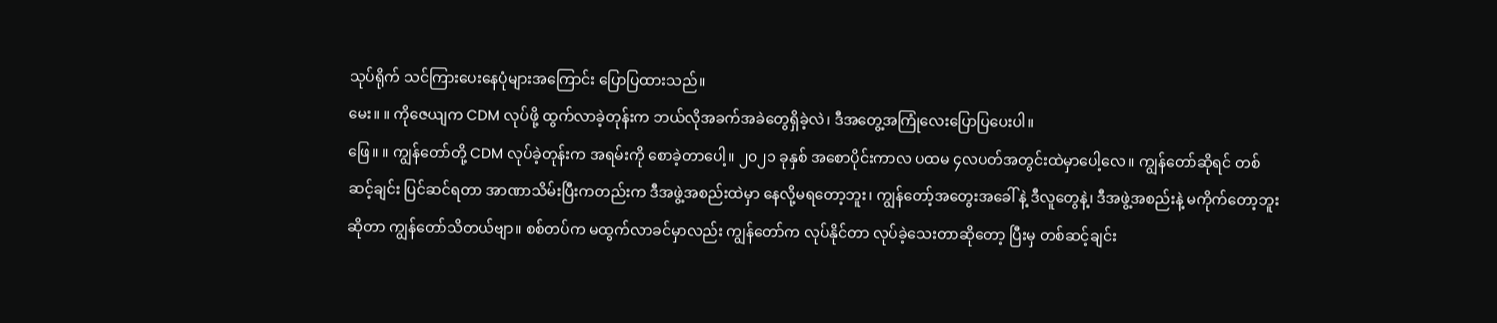သုပ်ရိုက် သင်ကြားပေးနေပုံများအကြောင်း ပြောပြထားသည်။
မေး။ ။ ကိုဇေယျက CDM လုပ်ဖို့ ထွက်လာခဲ့တုန်းက ဘယ်လိုအခက်အခဲတွေရှိခဲ့လဲ၊ ဒီအတွေ့အကြုံလေးပြောပြပေးပါ။
ဖြေ။ ။ ကျွန်တော်တို့ CDM လုပ်ခဲ့တုန်းက အရမ်းကို စောခဲ့တာပေါ့။ ၂၀၂၁ ခုနှစ် အစောပိုင်းကာလ ပထမ ၄လပတ်အတွင်းထဲမှာပေါ့လေ။ ကျွန်တော်ဆိုရင် တစ်ဆင့်ချင်း ပြင်ဆင်ရတာ အာဏာသိမ်းပြီးကတည်းက ဒီအဖွဲ့အစည်းထဲမှာ နေလို့မရတော့ဘူး၊ ကျွန်တော့်အတွေးအခေါ် နဲ့ ဒီလူတွေနဲ့၊ ဒီအဖွဲ့အစည်းနဲ့ မကိုက်တော့ဘူးဆိုတာ ကျွန်တော်သိတယ်ဗျာ။ စစ်တပ်က မထွက်လာခင်မှာလည်း ကျွန်တော်က လုပ်နိုင်တာ လုပ်ခဲ့သေးတာဆိုတော့ ပြီးမှ တစ်ဆင့်ချင်း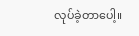လုပ်ခဲ့တာပေါ့။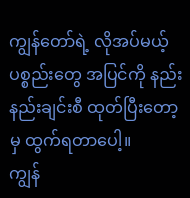ကျွန်တော်ရဲ့ လိုအပ်မယ့် ပစ္စည်းတွေ အပြင်ကို နည်းနည်းချင်းစီ ထုတ်ပြီးတော့မှ ထွက်ရတာပေါ့။
ကျွန်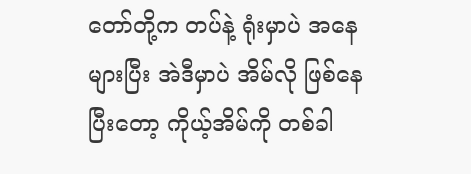တော်တို့က တပ်နဲ့ ရုံးမှာပဲ အနေများပြီး အဲဒီမှာပဲ အိမ်လို ဖြစ်နေပြီးတော့ ကိုယ့်အိမ်ကို တစ်ခါ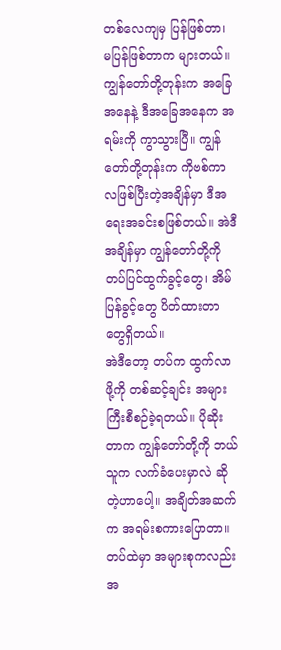တစ်လေကျမှ ပြန်ဖြစ်တာ၊ မပြန်ဖြစ်တာက များတယ်။ ကျွန်တော်တို့တုန်းက အခြေအနေနဲ့ ဒီအခြေအနေက အရမ်းကို ကွာသွားပြီ။ ကျွန်တော်တို့တုန်းက ကိုဗစ်ကာလဖြစ်ပြီးတဲ့အချိန်မှာ ဒီအရေးအခင်းစဖြစ်တယ်။ အဲဒီအချိန်မှာ ကျွန်တော်တို့ကို တပ်ပြင်ထွက်ခွင့်တွေ၊ အိမ်ပြန်ခွင့်တွေ ပိတ်ထားတာတွေရှိတယ်။
အဲဒီတော့ တပ်က ထွက်လာဖို့ကို တစ်ဆင့်ချင်း အများကြီးစီစဉ်ခဲ့ရတယ်။ ပိုဆိုးတာက ကျွန်တော်တို့ကို ဘယ်သူက လက်ခံပေးမှာလဲ ဆိုတဲ့ဟာပေါ့။ အချိတ်အဆက်က အရမ်းစကားပြောတာ။ တပ်ထဲမှာ အများစုကလည်း အ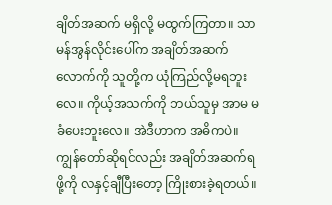ချိတ်အဆက် မရှိလို့ မထွက်ကြတာ။ သာမန်အွန်လိုင်းပေါ်က အချိတ်အဆက်လောက်ကို သူတို့က ယုံကြည်လို့မရဘူးလေ။ ကိုယ့်အသက်ကို ဘယ်သူမှ အာမ မခံပေးဘူးလေ။ အဲဒီဟာက အဓိကပဲ။
ကျွန်တော်ဆိုရင်လည်း အချိတ်အဆက်ရဖို့ကို လနှင့်ချီပြီးတော့ ကြိုးစားခဲ့ရတယ်။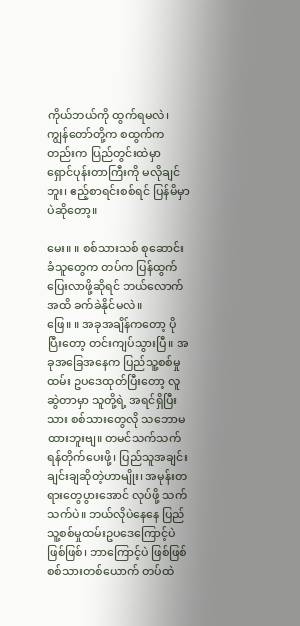ကိုယ်ဘယ်ကို ထွက်ရမလဲ၊ ကျွန်တော်တို့က စထွက်ကတည်းက ပြည်တွင်းထဲမှာ ရှောင်ပုန်းတာကြီးကို မလိုချင်ဘူး၊ ဧည့်စာရင်းစစ်ရင် ပြန်မိမှာပဲဆိုတော့။

မေး။ ။ စစ်သားသစ် စုဆောင်းခံသူတွေက တပ်က ပြန်ထွက်ပြေးလာဖို့ဆိုရင် ဘယ်လောက်အထိ ခက်ခဲနိုင်မလဲ။
ဖြေ။ ။ အခုအချိန်ကတော့ ပိုပြီးတော့ တင်းကျပ်သွားပြီ။ အခုအခြေအနေက ပြည်သူ့စစ်မှုထမ်း ဥပဒေထုတ်ပြီးတော့ လူဆွဲတာမှာ သူတို့ရဲ့ အရင်ရှိပြီးသား စစ်သားတွေလို သဘောမထားဘူးဗျ။ တမင်သက်သက်ရန်တိုက်ပေးဖို့၊ ပြည်သူအချင်းချင်းချဆိုတဲ့ဟာမျိုး၊ အမုန်းတရားတွေပွားအောင် လုပ်ဖို့ သက်သက်ပဲ။ ဘယ်လိုပဲနေနေ ပြည်သူ့စစ်မှုထမ်းဥပဒေကြောင့်ပဲ ဖြစ်ဖြစ်၊ ဘာကြောင့်ပဲ ဖြစ်ဖြစ် စစ်သားတစ်ယောက် တပ်ထဲ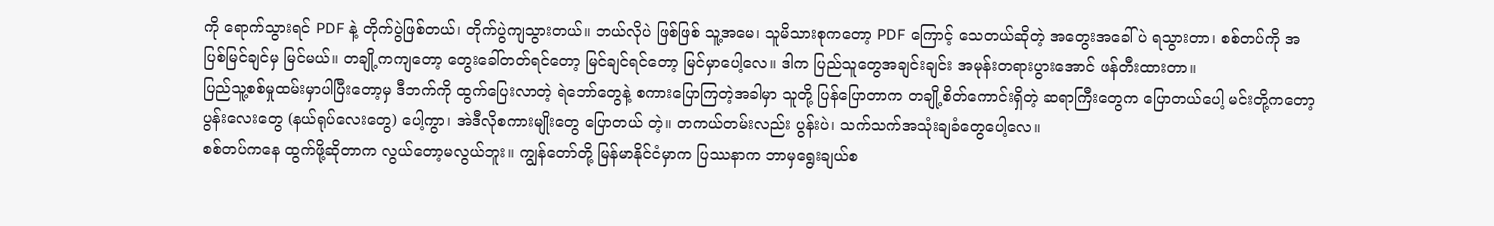ကို ရောက်သွားရင် PDF နဲ့ တိုက်ပွဲဖြစ်တယ်၊ တိုက်ပွဲကျသွားတယ်။ ဘယ်လိုပဲ ဖြစ်ဖြစ် သူ့အမေ၊ သူမိသားစုကတော့ PDF ကြောင့် သေတယ်ဆိုတဲ့ အတွေးအခေါ်ပဲ ရသွားတာ၊ စစ်တပ်ကို အပြစ်မြင်ချင်မှ မြင်မယ်။ တချို့ကကျတော့ တွေးခေါ်တတ်ရင်တော့ မြင်ချင်ရင်တော့ မြင်မှာပေါ့လေ။ ဒါက ပြည်သူတွေအချင်းချင်း အမုန်းတရားပွားအောင် ဖန်တီးထားတာ။
ပြည်သူ့စစ်မှုထမ်းမှာပါပြီးတော့မှ ဒီဘက်ကို ထွက်ပြေးလာတဲ့ ရဲဘော်တွေနဲ့ စကားပြောကြတဲ့အခါမှာ သူတို့ ပြန်ပြောတာက တချို့စိတ်ကောင်းရှိတဲ့ ဆရာကြီးတွေက ပြောတယ်ပေါ့ မင်းတို့ကတော့ ပွန်းလေးတွေ (နယ်ရုပ်လေးတွေ) ပေါ့ကွာ၊ အဲဒီလိုစကားမျိုးတွေ ပြောတယ် တဲ့။ တကယ်တမ်းလည်း ပွန်းပဲ၊ သက်သက်အသုံးချခံတွေပေါ့လေ။
စစ်တပ်ကနေ ထွက်ဖို့ဆိုတာက လွယ်တော့မလွယ်ဘူး။ ကျွန်တော်တို့ မြန်မာနိုင်ငံမှာက ပြဿနာက ဘာမှရွေးချယ်စ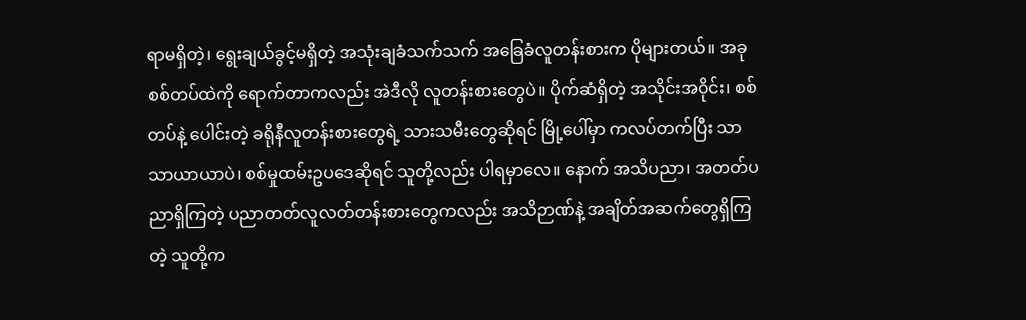ရာမရှိတဲ့၊ ရွေးချယ်ခွင့်မရှိတဲ့ အသုံးချခံသက်သက် အခြေခံလူတန်းစားက ပိုများတယ်။ အခုစစ်တပ်ထဲကို ရောက်တာကလည်း အဲဒီလို လူတန်းစားတွေပဲ။ ပိုက်ဆံရှိတဲ့ အသိုင်းအ၀ိုင်း၊ စစ်တပ်နဲ့ ပေါင်းတဲ့ ခရိုနီလူတန်းစားတွေရဲ့ သားသမီးတွေဆိုရင် မြို့ပေါ်မှာ ကလပ်တက်ပြီး သာသာယာယာပဲ၊ စစ်မှုထမ်းဥပဒေဆိုရင် သူတို့လည်း ပါရမှာလေ။ နောက် အသိပညာ၊ အတတ်ပညာရှိကြတဲ့ ပညာတတ်လူလတ်တန်းစားတွေကလည်း အသိဉာဏ်နဲ့ အချိတ်အဆက်တွေရှိကြတဲ့ သူတို့က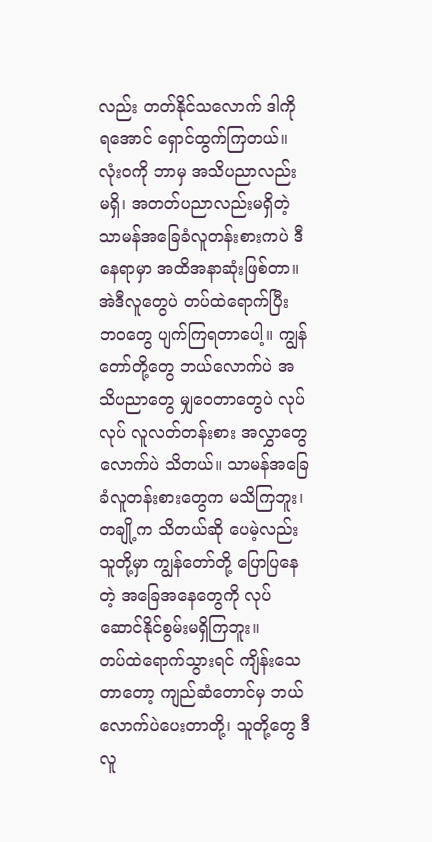လည်း တတ်နိုင်သလောက် ဒါကို ရအောင် ရှောင်ထွက်ကြတယ်။
လုံး၀ကို ဘာမှ အသိပညာလည်း မရှိ၊ အတတ်ပညာလည်းမရှိတဲ့ သာမန်အခြေခံလူတန်းစားကပဲ ဒီနေရာမှာ အထိအနာဆုံးဖြစ်တာ။ အဲဒီလူတွေပဲ တပ်ထဲရောက်ပြီး ဘ၀တွေ ပျက်ကြရတာပေါ့။ ကျွန်တော်တို့တွေ ဘယ်လောက်ပဲ အသိပညာတွေ မျှဝေတာတွေပဲ လုပ်လုပ် လူလတ်တန်းစား အလွှာတွေလောက်ပဲ သိတယ်။ သာမန်အခြေခံလူတန်းစားတွေက မသိကြဘူး၊ တချို့က သိတယ်ဆို ပေမဲ့လည်း သူတို့မှာ ကျွန်တော်တို့ ပြောပြနေတဲ့ အခြေအနေတွေကို လုပ်ဆောင်နိုင်စွမ်းမရှိကြဘူး။
တပ်ထဲရောက်သွားရင် ကျိန်းသေတာတော့ ကျည်ဆံတောင်မှ ဘယ်လောက်ပဲပေးတာတို့၊ သူတို့တွေ ဒီလူ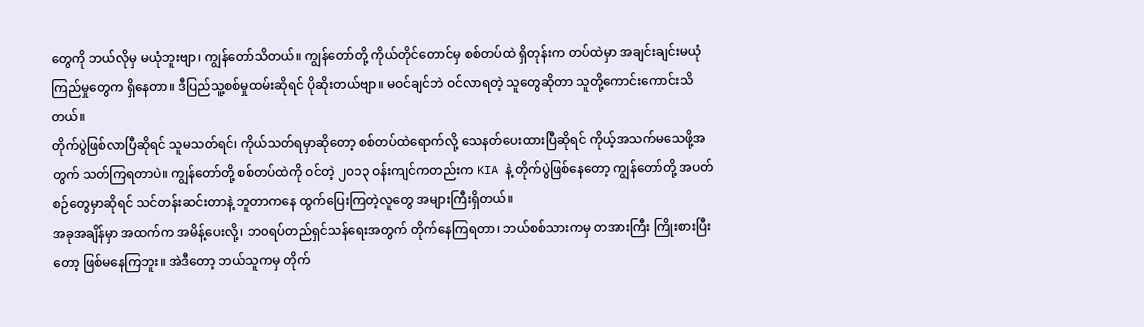တွေကို ဘယ်လိုမှ မယုံဘူးဗျာ၊ ကျွန်တော်သိတယ်။ ကျွန်တော်တို့ ကိုယ်တိုင်တောင်မှ စစ်တပ်ထဲ ရှိတုန်းက တပ်ထဲမှာ အချင်းချင်းမယုံကြည်မှုတွေက ရှိနေတာ။ ဒီပြည်သူ့စစ်မှုထမ်းဆိုရင် ပိုဆိုးတယ်ဗျာ။ မဝင်ချင်ဘဲ ဝင်လာရတဲ့ သူတွေဆိုတာ သူတို့ကောင်းကောင်းသိတယ်။
တိုက်ပွဲဖြစ်လာပြီဆိုရင် သူမသတ်ရင်၊ ကိုယ်သတ်ရမှာဆိုတော့ စစ်တပ်ထဲရောက်လို့ သေနတ်ပေးထားပြီဆိုရင် ကိုယ့်အသက်မသေဖို့အတွက် သတ်ကြရတာပဲ။ ကျွန်တော်တို့ စစ်တပ်ထဲကို ဝင်တဲ့ ၂၀၁၃ ဝန်းကျင်ကတည်းက KIA နဲ့ တိုက်ပွဲဖြစ်နေတော့ ကျွန်တော်တို့ အပတ်စဉ်တွေမှာဆိုရင် သင်တန်းဆင်းတာနဲ့ ဘူတာကနေ ထွက်ပြေးကြတဲ့လူတွေ အများကြီးရှိတယ်။
အခုအချိန်မှာ အထက်က အမိန့်ပေးလို့၊ ဘ၀ရပ်တည်ရှင်သန်ရေးအတွက် တိုက်နေကြရတာ၊ ဘယ်စစ်သားကမှ တအားကြီး ကြိုးစားပြီးတော့ ဖြစ်မနေကြဘူး။ အဲဒီတော့ ဘယ်သူကမှ တိုက်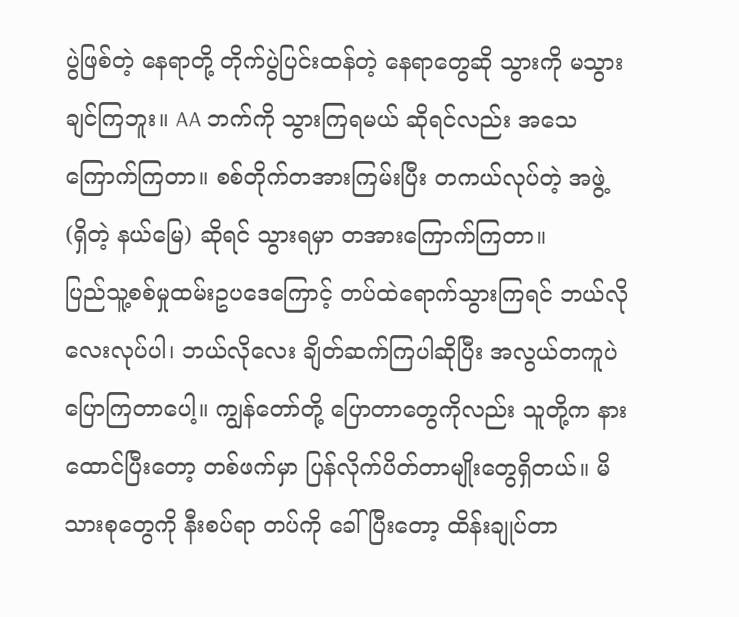ပွဲဖြစ်တဲ့ နေရာတို့ တိုက်ပွဲပြင်းထန်တဲ့ နေရာတွေဆို သွားကို မသွားချင်ကြဘူး။ AA ဘက်ကို သွားကြရမယ် ဆိုရင်လည်း အသေကြောက်ကြတာ။ စစ်တိုက်တအားကြမ်းပြီး တကယ်လုပ်တဲ့ အဖွဲ့ (ရှိတဲ့ နယ်မြေ) ဆိုရင် သွားရမှာ တအားကြောက်ကြတာ။
ပြည်သူ့စစ်မှုထမ်းဥပဒေကြောင့် တပ်ထဲရောက်သွားကြရင် ဘယ်လိုလေးလုပ်ပါ၊ ဘယ်လိုလေး ချိတ်ဆက်ကြပါဆိုပြီး အလွယ်တကူပဲ ပြောကြတာပေါ့။ ကျွန်တော်တို့ ပြောတာတွေကိုလည်း သူတို့က နားထောင်ပြီးတော့ တစ်ဖက်မှာ ပြန်လိုက်ပိတ်တာမျိုးတွေရှိတယ်။ မိသားစုတွေကို နီးစပ်ရာ တပ်ကို ခေါ်ပြီးတော့ ထိန်းချုပ်တာ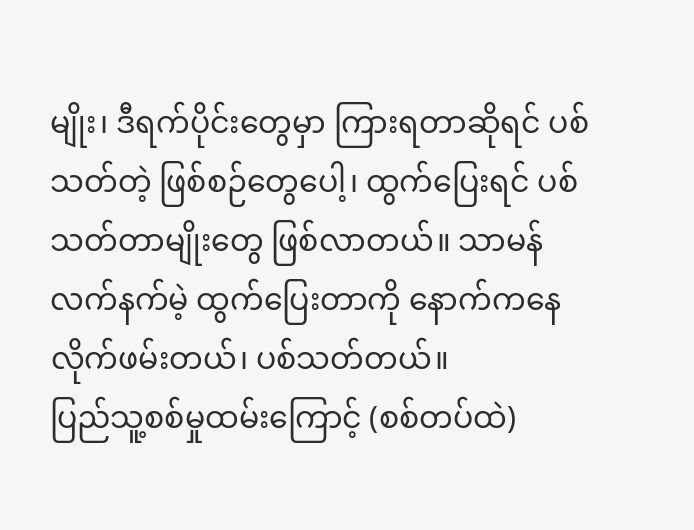မျိုး၊ ဒီရက်ပိုင်းတွေမှာ ကြားရတာဆိုရင် ပစ်သတ်တဲ့ ဖြစ်စဉ်တွေပေါ့၊ ထွက်ပြေးရင် ပစ်သတ်တာမျိုးတွေ ဖြစ်လာတယ်။ သာမန်လက်နက်မဲ့ ထွက်ပြေးတာကို နောက်ကနေ လိုက်ဖမ်းတယ်၊ ပစ်သတ်တယ်။
ပြည်သူ့စစ်မှုထမ်းကြောင့် (စစ်တပ်ထဲ)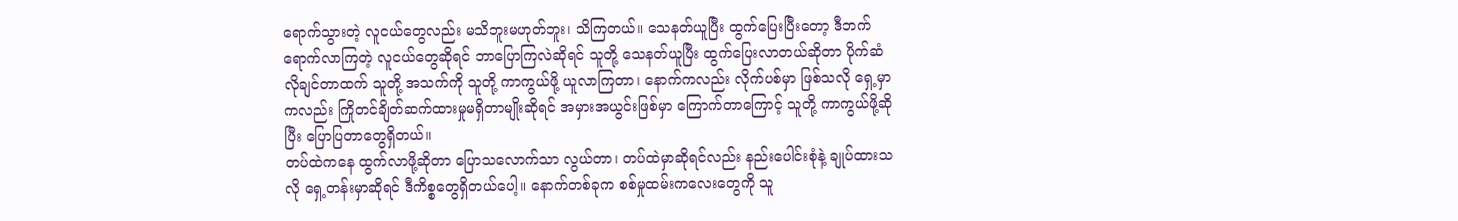ရောက်သွားတဲ့ လူငယ်တွေလည်း မသိဘူးမဟုတ်ဘူး၊ သိကြတယ်။ သေနတ်ယူပြီး ထွက်ပြေးပြီးတော့ ဒီဘက်ရောက်လာကြတဲ့ လူငယ်တွေဆိုရင် ဘာပြောကြလဲဆိုရင် သူတို့ သေနတ်ယူပြီး ထွက်ပြေးလာတယ်ဆိုတာ ပိုက်ဆံလိုချင်တာထက် သူတို့ အသက်ကို သူတို့ ကာကွယ်ဖို့ ယူလာကြတာ၊ နောက်ကလည်း လိုက်ပစ်မှာ ဖြစ်သလို ရှေ့မှာကလည်း ကြိုတင်ချိတ်ဆက်ထားမှုမရှိတာမျိုးဆိုရင် အမှားအယွင်းဖြစ်မှာ ကြောက်တာကြောင့် သူတို့ ကာကွယ်ဖို့ဆိုပြီး ပြောပြတာတွေရှိတယ်။
တပ်ထဲကနေ ထွက်လာဖို့ဆိုတာ ပြောသလောက်သာ လွယ်တာ၊ တပ်ထဲမှာဆိုရင်လည်း နည်းပေါင်းစုံနဲ့ ချုပ်ထားသလို ရှေ့တန်းမှာဆိုရင် ဒီကိစ္စတွေရှိတယ်ပေါ့။ နောက်တစ်ခုက စစ်မှုထမ်းကလေးတွေကို သူ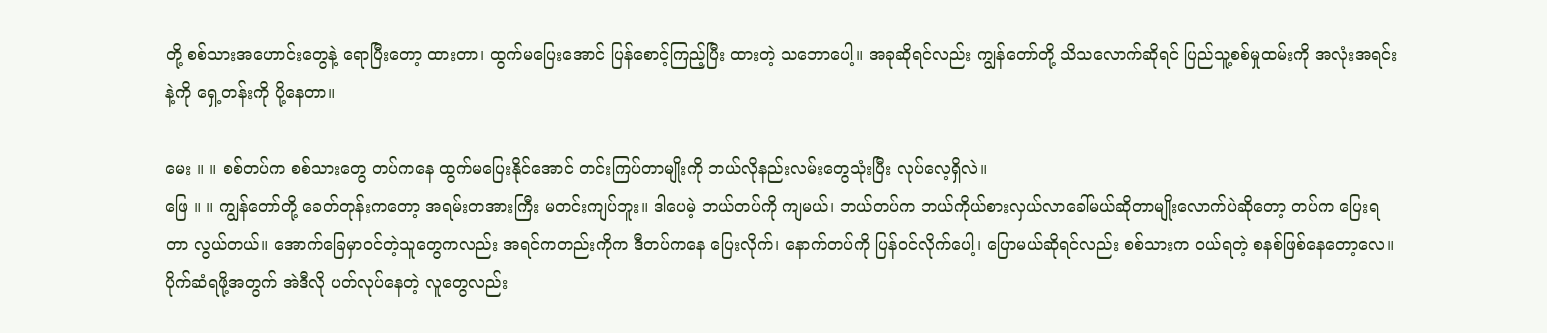တို့ စစ်သားအဟောင်းတွေနဲ့ ရောပြီးတော့ ထားတာ၊ ထွက်မပြေးအောင် ပြန်စောင့်ကြည့်ပြီး ထားတဲ့ သဘောပေါ့။ အခုဆိုရင်လည်း ကျွန်တော်တို့ သိသလောက်ဆိုရင် ပြည်သူ့စစ်မှုထမ်းကို အလုံးအရင်းနဲ့ကို ရှေ့တန်းကို ပို့နေတာ။

မေး ။ ။ စစ်တပ်က စစ်သားတွေ တပ်ကနေ ထွက်မပြေးနိုင်အောင် တင်းကြပ်တာမျိုးကို ဘယ်လိုနည်းလမ်းတွေသုံးပြီး လုပ်လေ့ရှိလဲ။
ဖြေ ။ ။ ကျွန်တော်တို့ ခေတ်တုန်းကတော့ အရမ်းတအားကြီး မတင်းကျပ်ဘူး။ ဒါပေမဲ့ ဘယ်တပ်ကို ကျမယ်၊ ဘယ်တပ်က ဘယ်ကိုယ်စားလှယ်လာခေါ်မယ်ဆိုတာမျိုးလောက်ပဲဆိုတော့ တပ်က ပြေးရတာ လွယ်တယ်။ အောက်ခြေမှာဝင်တဲ့သူတွေကလည်း အရင်ကတည်းကိုက ဒီတပ်ကနေ ပြေးလိုက်၊ နောက်တပ်ကို ပြန်ဝင်လိုက်ပေါ့၊ ပြောမယ်ဆိုရင်လည်း စစ်သားက ဝယ်ရတဲ့ စနစ်ဖြစ်နေတော့လေ။ ပိုက်ဆံရဖို့အတွက် အဲဒီလို ပတ်လုပ်နေတဲ့ လူတွေလည်း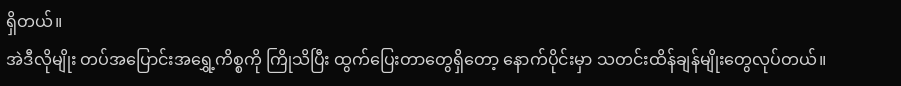ရှိတယ်။
အဲဒီလိုမျိုး တပ်အပြောင်းအရွှေ့ကိစ္စကို ကြိုသိပြီး ထွက်ပြေးတာတွေရှိတော့ နောက်ပိုင်းမှာ သတင်းထိန်ချန်မျိုးတွေလုပ်တယ်။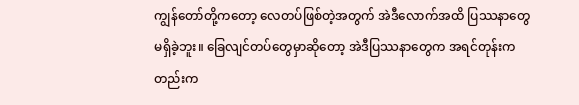ကျွန်တော်တို့ကတော့ လေတပ်ဖြစ်တဲ့အတွက် အဲဒီလောက်အထိ ပြဿနာတွေမရှိခဲ့ဘူး။ ခြေလျင်တပ်တွေမှာဆိုတော့ အဲဒီပြဿနာတွေက အရင်တုန်းကတည်းက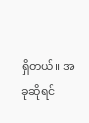ရှိတယ်။ အခုဆိုရင်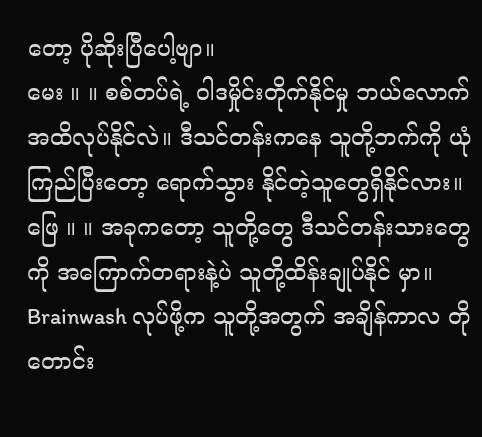တော့ ပိုဆိုးပြီပေါ့ဗျာ။
မေး ။ ။ စစ်တပ်ရဲ့ ဝါဒမှိုင်းတိုက်နိုင်မှု ဘယ်လောက်အထိလုပ်နိုင်လဲ။ ဒီသင်တန်းကနေ သူတို့ဘက်ကို ယုံကြည်ပြီးတော့ ရောက်သွား နိုင်တဲ့သူတွေရှိနိုင်လား။
ဖြေ ။ ။ အခုကတော့ သူတို့တွေ ဒီသင်တန်းသားတွေကို အကြောက်တရားနဲ့ပဲ သူတို့ထိန်းချုပ်နိုင် မှာ။ Brainwash လုပ်ဖို့က သူတို့အတွက် အချိန်ကာလ တိုတောင်း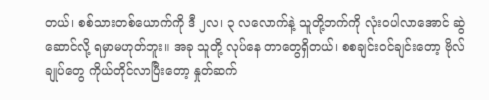တယ်၊ စစ်သားတစ်ယောက်ကို ဒီ ၂လ၊ ၃ လလောက်နဲ့ သူတို့ဘက်ကို လုံး၀ပါလာအောင် ဆွဲဆောင်လို့ ရမှာမဟုတ်ဘူး။ အခု သူတို့ လုပ်နေ တာတွေရှိတယ်၊ စစချင်းဝင်ချင်းတော့ ဗိုလ်ချုပ်တွေ ကိုယ်တိုင်လာပြီးတော့ နှုတ်ဆက်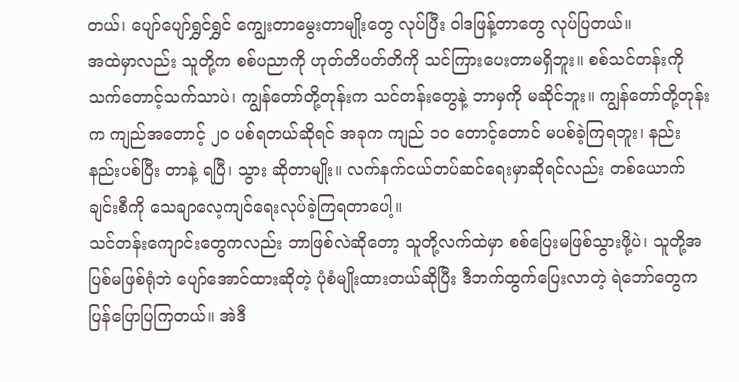တယ်၊ ပျော်ပျော်ရွှင်ရွှင် ကျွေးတာမွေးတာမျိုးတွေ လုပ်ပြီး ဝါဒဖြန့်တာတွေ လုပ်ပြတယ်။
အထဲမှာလည်း သူတို့က စစ်ပညာကို ဟုတ်တိပတ်တိကို သင်ကြားပေးတာမရှိဘူး။ စစ်သင်တန်းကို သက်တောင့်သက်သာပဲ၊ ကျွန်တော်တို့တုန်းက သင်တန်းတွေနဲ့ ဘာမှကို မဆိုင်ဘူး။ ကျွန်တော်တို့တုန်းက ကျည်အတောင့် ၂၀ ပစ်ရတယ်ဆိုရင် အခုက ကျည် ၁၀ တောင့်တောင် မပစ်ခဲ့ကြရဘူး၊ နည်းနည်းပစ်ပြီး တာနဲ့ ရပြီ၊ သွား ဆိုတာမျိုး။ လက်နက်ငယ်တပ်ဆင်ရေးမှာဆိုရင်လည်း တစ်ယောက်ချင်းစီကို သေချာလေ့ကျင်ရေးလုပ်ခဲ့ကြရတာပေါ့။
သင်တန်းကျောင်းတွေကလည်း ဘာဖြစ်လဲဆိုတော့ သူတို့လက်ထဲမှာ စစ်ပြေးမဖြစ်သွားဖို့ပဲ၊ သူတို့အပြစ်မဖြစ်ရုံဘဲ ပျော်အောင်ထားဆိုတဲ့ ပုံစံမျိုးထားတယ်ဆိုပြီး ဒီဘက်ထွက်ပြေးလာတဲ့ ရဲဘော်တွေက ပြန်ပြောပြကြတယ်။ အဲဒီ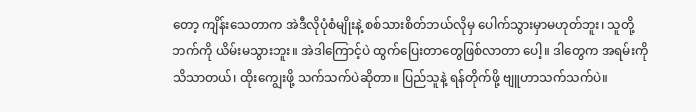တော့ ကျိန်းသေတာက အဲဒီလိုပုံစံမျိုးနဲ့ စစ်သားစိတ်ဘယ်လိုမှ ပေါက်သွားမှာမဟုတ်ဘူး၊ သူတို့ဘက်ကို ယိမ်းမသွားဘူး။ အဲဒါကြောင့်ပဲ ထွက်ပြေးတာတွေဖြစ်လာတာ ပေါ့။ ဒါတွေက အရမ်းကို သိသာတယ်၊ ထိုးကျွေးဖို့ သက်သက်ပဲဆိုတာ။ ပြည်သူနဲ့ ရန်တိုက်ဖို့ ဗျူဟာသက်သက်ပဲ။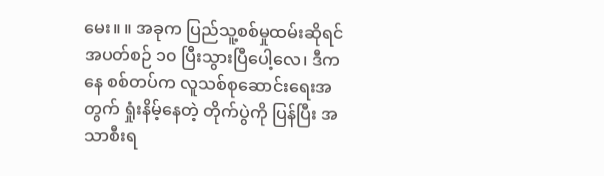မေး။ ။ အခုက ပြည်သူ့စစ်မှုထမ်းဆိုရင် အပတ်စဉ် ၁၀ ပြီးသွားပြီပေါ့လေ၊ ဒီကနေ စစ်တပ်က လူသစ်စုဆောင်းရေးအတွက် ရှုံးနိမ့်နေတဲ့ တိုက်ပွဲကို ပြန်ပြီး အသာစီးရ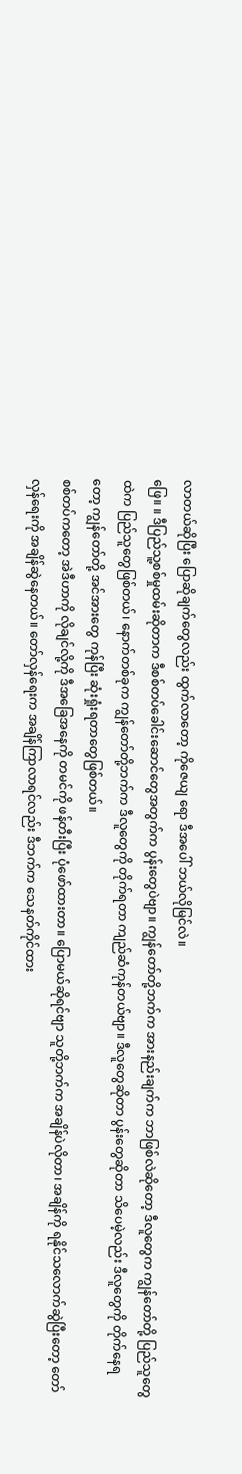လာတယ်ဆိုပြီး ပြောဆိုချက်တွေလည်း ထွက်လာတော့ ကိုဇေယျ ရော ဒီအပေါ် ဘယ်လိုမြင်လဲ။
ဖြေ။ ။ ဒီပြည်သူ့စစ်မှုထမ်းဆိုတာက ဒီစစ်တပ်ခေါင်းဆောင်တွေအတွက်က ပွန်းတွေပဲဗျာ။ ကျွန်တော်တို့ဘက်က အားနည်းချက်က ဘာဖြစ်လဲဆိုတော့ ဒီလူတွေက ကျွန်တော်တို့ ပြည်သူတွေထဲက ပြည်သူတွေဖြစ်တယ်၊ နောက်တစ်ခုက ကျွန်တော်တို့ဘက်က ဒီလူတွေကို တိုက်ရတာ ကျည်ဆံကုန်တယ်ဗျာ။ ဒီလူတွေဆိုတာ ပွန်းတွေဆိုတာ သိပေမဲ့လည်း ဒီလူတွေကို တိုက်နေရတော့ ကျွန်တော်တို့ အင်အားတွေ ကုန်ပြီး ဆုံးရှုံးရတာတွေဖြစ်တယ်။
စစ်တပ်ကတော့ အဲဒီဟာကို လိုချင်လို့ကို ဒီအခြေအနေကို တမင်ကို ဖန်တီးပြီး ပုံဖော်ထားတာ။ ပြောမယ်ဆိုရင်ဗျာ သူတို့ဘက်က အချိန်ပဲလိုတာ၊ အချိန်ကို ရနိုင်သလောက်ဆွဲပြီးတော့ တော်လှန်ရေးကို အချိန်ဆွဲနေတယ်။ တော်လှန်ရေးက အချိန်ကြာလာရင်လည်း ဒီဘက်က သေနတ်ကိုင်ထား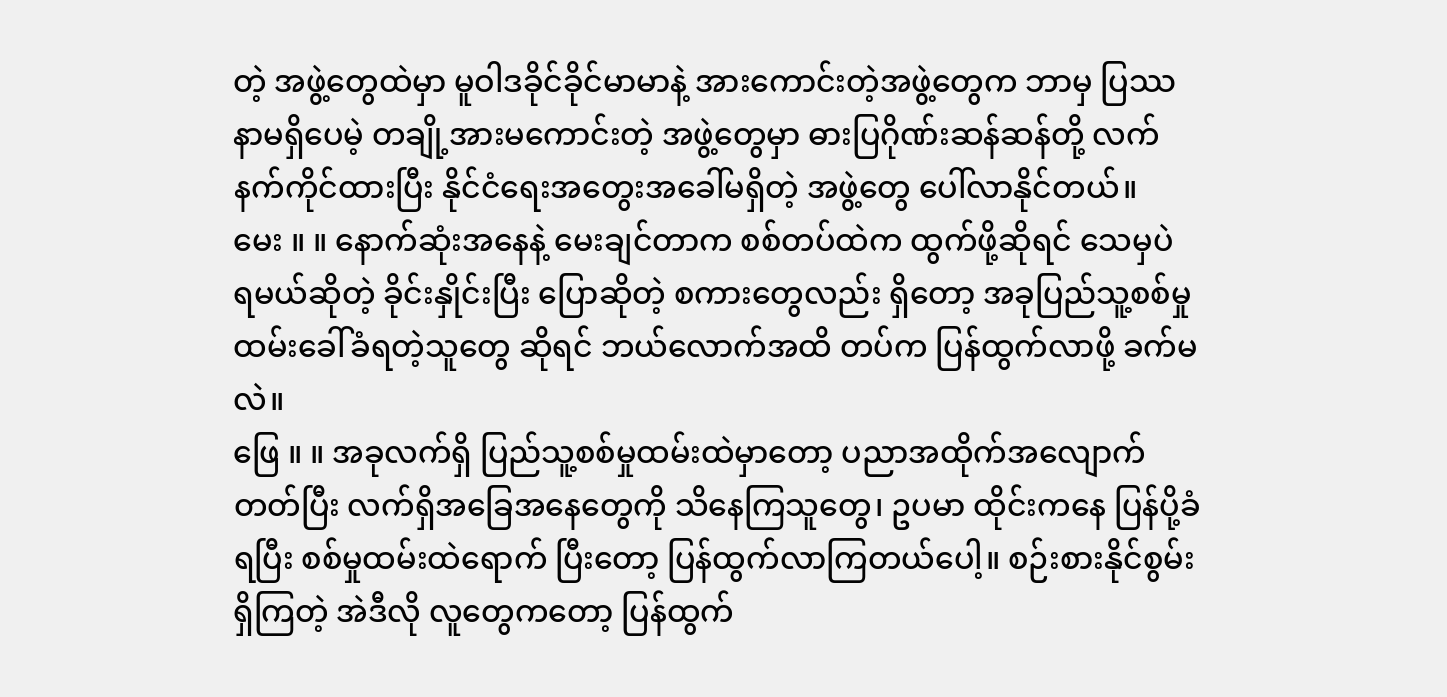တဲ့ အဖွဲ့တွေထဲမှာ မူဝါဒခိုင်ခိုင်မာမာနဲ့ အားကောင်းတဲ့အဖွဲ့တွေက ဘာမှ ပြဿနာမရှိပေမဲ့ တချို့အားမကောင်းတဲ့ အဖွဲ့တွေမှာ ဓားပြဂိုဏ်းဆန်ဆန်တို့ လက်နက်ကိုင်ထားပြီး နိုင်ငံရေးအတွေးအခေါ်မရှိတဲ့ အဖွဲ့တွေ ပေါ်လာနိုင်တယ်။
မေး ။ ။ နောက်ဆုံးအနေနဲ့ မေးချင်တာက စစ်တပ်ထဲက ထွက်ဖို့ဆိုရင် သေမှပဲ ရမယ်ဆိုတဲ့ ခိုင်းနှိုင်းပြီး ပြောဆိုတဲ့ စကားတွေလည်း ရှိတော့ အခုပြည်သူ့စစ်မှုထမ်းခေါ်ခံရတဲ့သူတွေ ဆိုရင် ဘယ်လောက်အထိ တပ်က ပြန်ထွက်လာဖို့ ခက်မလဲ။
ဖြေ ။ ။ အခုလက်ရှိ ပြည်သူ့စစ်မှုထမ်းထဲမှာတော့ ပညာအထိုက်အလျောက်တတ်ပြီး လက်ရှိအခြေအနေတွေကို သိနေကြသူတွေ၊ ဥပမာ ထိုင်းကနေ ပြန်ပို့ခံရပြီး စစ်မှုထမ်းထဲရောက် ပြီးတော့ ပြန်ထွက်လာကြတယ်ပေါ့။ စဉ်းစားနိုင်စွမ်းရှိကြတဲ့ အဲဒီလို လူတွေကတော့ ပြန်ထွက်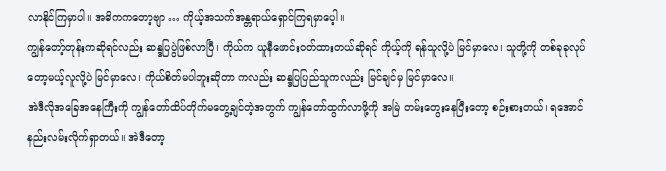လာနိုင်ကြမှာပါ။ အဓိကကတော့ဗျာ … ကိုယ့်အသက်အန္တရာယ်ရှောင်ကြရမှာပေ့ါ။
ကျွန်တော့်တုန်းကဆိုရင်လည်း ဆန္ဒပြပွဲဖြစ်လာပြီ၊ ကိုယ်က ယူနီဖောင်းဝတ်ထားတယ်ဆိုရင် ကိုယ့်ကို ရန်သူလို့ပဲ မြင်မှာလေ၊ သူတို့ကို တစ်ခုခုလုပ်တော့မယ့်လူလို့ပဲ မြင်မှာလေ၊ ကိုယ်စိတ်မပါဘူးဆိုတာ ကလည်း ဆန္ဒပြပြည်သူကလည်း မြင်ချင်မှ မြင်မှာလေ။
အဲဒီလိုအခြေအနေကြီးကို ကျွန်တော်ထိပ်တိုက်မတွေ့ချင်တဲ့အတွက် ကျွန်တော်ထွက်လာဖို့ကို အမြဲ တမ်းတွေးနေပြီးတော့ စဉ်းစားတယ်၊ ရအောင် နည်းလမ်းလိုက်ရှာတယ်။ အဲဒီတော့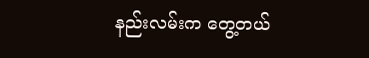နည်းလမ်းက တွေ့တယ်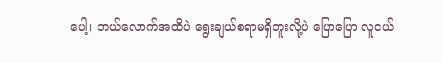ပေါ့၊ ဘယ်လောက်အထိပဲ ရွေးချယ်စရာမရှိဘူးလို့ပဲ ပြောပြော လူငယ်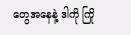တွေအနေနဲ့ ဒါကို ကြို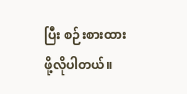ပြီး စဉ်းစားထားဖို့လိုပါတယ်။